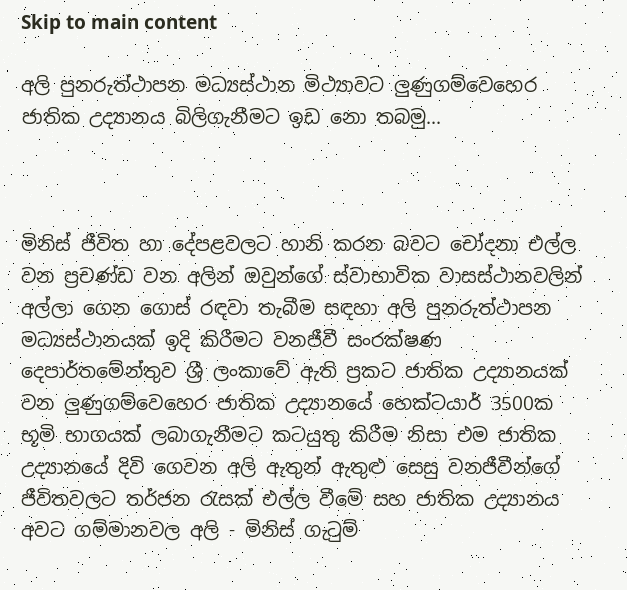Skip to main content

අලි පුනරුත්ථාපන මධ්‍යස්‌ථාන මිථ්‍යාවට ලුණුගම්වෙහෙර ජාතික උද්‍යානය බිලිගැනීමට ඉඩ නො තබමු...



මිනිස්‌ ජීවිත හා දේපළවලට හානි කරන බවට චෝදනා එල්ල වන ප්‍රචණ්‌ඩ වන අලින් ඔවුන්ගේ ස්‌වාභාවික වාසස්‌ථානවලින් අල්ලා ගෙන ගොස්‌ රඳවා තැබීම සඳහා අලි පුනරුත්ථාපන මධ්‍යස්‌ථානයක්‌ ඉදි කිරීමට වනජීවී සංරක්‌ෂණ දෙපාර්තමේන්තුව ශ්‍රී ලංකාවේ ඇති ප්‍රකට ජාතික උද්‍යානයක්‌ වන ලුණුගම්වෙහෙර ජාතික උද්‍යානයේ හෙක්‌ටයාර් 3500ක භූමි භාගයක්‌ ලබාගැනීමට කටයුතු කිරීම නිසා එම ජාතික උද්‍යානයේ දිවි ගෙවන අලි ඇතුන් ඇතුළු සෙසු වනජීවීන්ගේ ජීවිතවලට තර්ජන රැසක්‌ එල්ල වීමේ සහ ජාතික උද්‍යානය අවට ගම්මානවල අලි - මිනිස්‌ ගැටුම්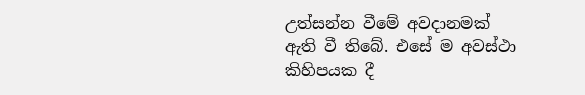උත්සන්න වීමේ අවදානමක්‌ ඇති වී තිබේ. එසේ ම අවස්‌ථා කිහිපයක දී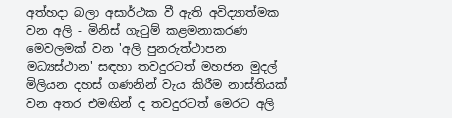අත්හදා බලා අසාර්ථක වී ඇති අවිද්‍යාත්මක වන අලි - මිනිස්‌ ගැටුම් කළමනාකරණ මෙවලමක්‌ වන 'අලි පුනරුත්ථාපන මධ්‍යස්‌ථාන' සඳහා තවදුරටත් මහජන මුදල් මිලියන දහස්‌ ගණනින් වැය කිරීම නාස්‌තියක්‌ වන අතර එමඟින් ද තවදුරටත් මෙරට අලි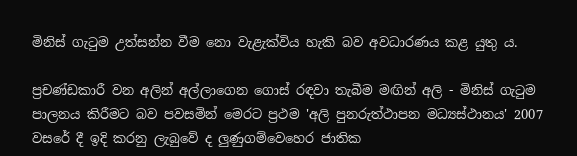මිනිස්‌ ගැටුම උත්සන්න වීම නො වැළැක්‌විය හැකි බව අවධාරණය කළ යුතු ය.

ප්‍රචණ්‌ඩකාරී වන අලින් අල්ලාගෙන ගොස්‌ රඳවා තැබීම මඟින් අලි - මිනිස්‌ ගැටුම පාලනය කිරීමට බව පවසමින් මෙරට ප්‍රථම 'අලි පුනරුත්ථාපන මධ්‍යස්‌ථානය' 2007 වසරේ දී ඉදි කරනු ලැබුවේ ද ලුණුගම්වෙහෙර ජාතික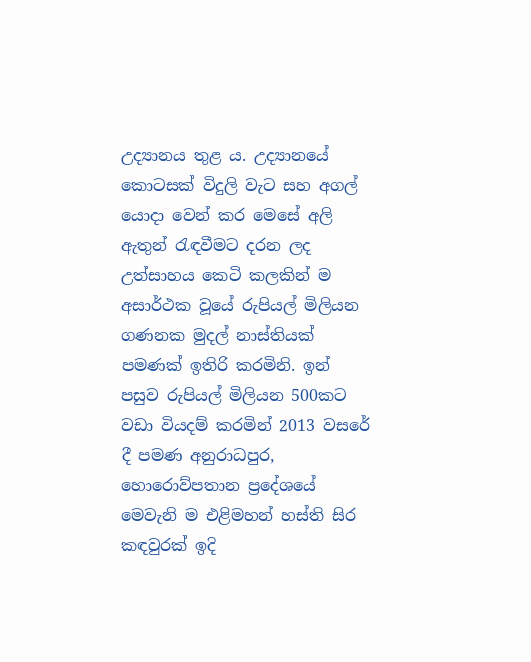උද්‍යානය තුළ ය. උද්‍යානයේ කොටසක්‌ විදුලි වැට සහ අගල් යොදා වෙන් කර මෙසේ අලි ඇතුන් රැඳවීමට දරන ලද උත්සාහය කෙටි කලකින් ම අසාර්ථක වූයේ රුපියල් මිලියන ගණනක මුදල් නාස්‌තියක්‌ පමණක්‌ ඉතිරි කරමිනි. ඉන් පසුව රුපියල් මිලියන 500කට වඩා වියදම් කරමින් 2013 වසරේ දී පමණ අනුරාධපුර, හොරොව්පතාන ප්‍රදේශයේ මෙවැනි ම එළිමහන් හස්‌ති සිර කඳවුරක්‌ ඉදි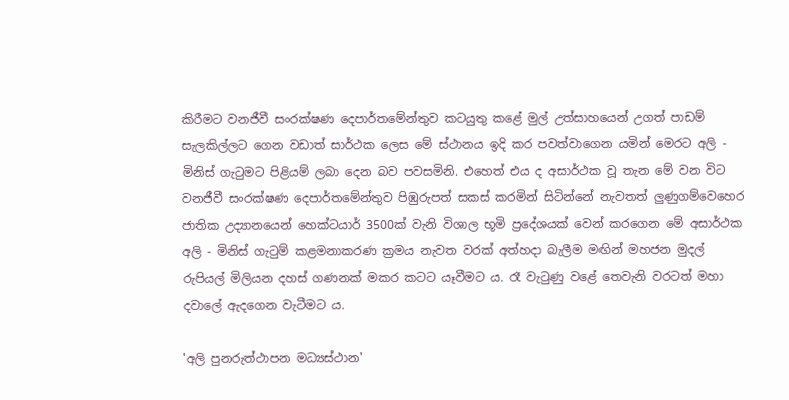කිරීමට වනජීවී සංරක්‌ෂණ දෙපාර්තමේන්තුව කටයුතු කළේ මුල් උත්සාහයෙන් උගත් පාඩම් සැලකිල්ලට ගෙන වඩාත් සාර්ථක ලෙස මේ ස්‌ථානය ඉදි කර පවත්වාගෙන යමින් මෙරට අලි - මිනිස්‌ ගැටුමට පිළියම් ලබා දෙන බව පවසමිනි. එහෙත් එය ද අසාර්ථක වූ තැන මේ වන විට වනජීවී සංරක්‌ෂණ දෙපාර්තමේන්තුව පිඹුරුපත් සකස්‌ කරමින් සිටින්නේ නැවතත් ලුණුගම්වෙහෙර ජාතික උද්‍යානයෙන් හෙක්‌ටයාර් 3500ක්‌ වැනි විශාල භූමි ප්‍රදේශයක්‌ වෙන් කරගෙන මේ අසාර්ථක අලි - මිනිස්‌ ගැටුම් කළමනාකරණ ක්‍රමය නැවත වරක්‌ අත්හදා බැලීම මඟින් මහජන මුදල් රුපියල් මිලියන දහස්‌ ගණනක්‌ මකර කටට යෑවීමට ය. රෑ වැටුණු වළේ තෙවැනි වරටත් මහා දවාලේ ඇදගෙන වැටීමට ය.

'අලි පුනරුත්ථාපන මධ්‍යස්‌ථාන'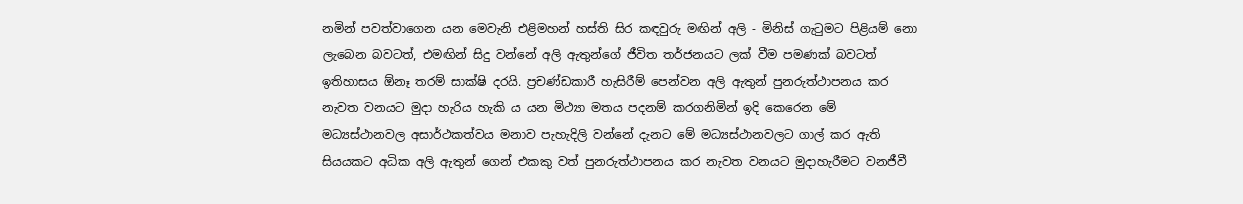නමින් පවත්වාගෙන යන මෙවැනි එළිමහන් හස්‌ති සිර කඳවුරු මඟින් අලි - මිනිස්‌ ගැටුමට පිළියම් නො ලැබෙන බවටත්, එමඟින් සිදු වන්නේ අලි ඇතුන්ගේ ජීවිත තර්ජනයට ලක්‌ වීම පමණක්‌ බවටත් ඉතිහාසය ඕනෑ තරම් සාක්‌ෂි දරයි. ප්‍රචණ්‌ඩකාරී හැසිරීම් පෙන්වන අලි ඇතුන් පුනරුත්ථාපනය කර නැවත වනයට මුදා හැරිය හැකි ය යන මිථ්‍යා මතය පදනම් කරගනිමින් ඉදි කෙරෙන මේ මධ්‍යස්‌ථානවල අසාර්ථකත්වය මනාව පැහැදිලි වන්නේ දැනට මේ මධ්‍යස්‌ථානවලට ගාල් කර ඇති සියයකට අධික අලි ඇතුන් ගෙන් එකකු වත් පුනරුත්ථාපනය කර නැවත වනයට මුදාහැරීමට වනජීවී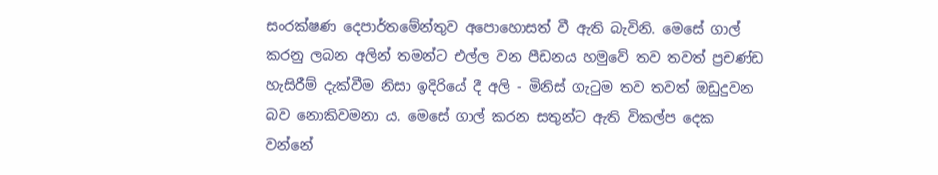සංරක්‌ෂණ දෙපාර්තමේන්තුව අපොහොසත් වී ඇති බැවිනි. මෙසේ ගාල් කරනු ලබන අලින් තමන්ට එල්ල වන පීඩනය හමුවේ තව තවත් ප්‍රචණ්‌ඩ හැසිරීම් දැක්‌වීම නිසා ඉදිරියේ දී අලි - මිනිස්‌ ගැටුම තව තවත් ඔඩුදුවන බව නොකිවමනා ය. මෙසේ ගාල් කරන සතුන්ට ඇති විකල්ප දෙක වන්නේ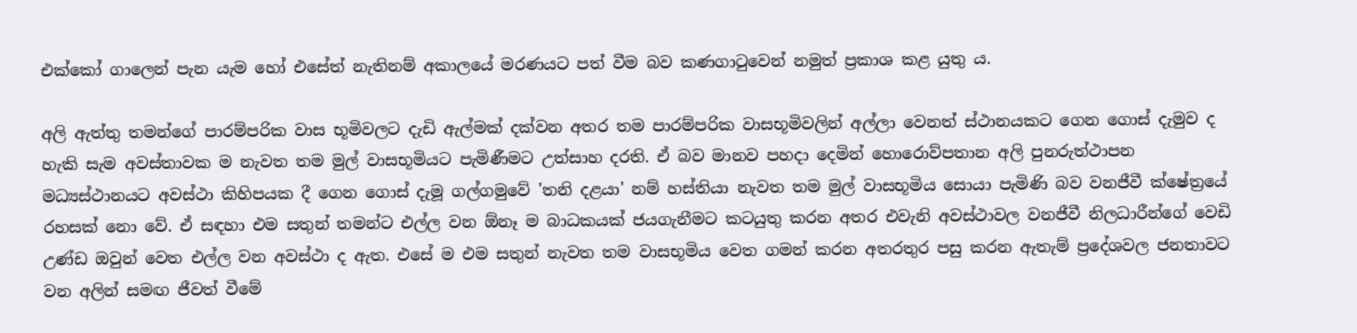එක්‌කෝ ගාලෙන් පැන යැම හෝ එසේත් නැතිනම් අකාලයේ මරණයට පත් වීම බව කණගාටුවෙන් නමුත් ප්‍රකාශ කළ යුතු ය.

අලි ඇත්තු තමන්ගේ පාරම්පරික වාස භූමිවලට දැඩි ඇල්මක්‌ දක්‌වන අතර තම පාරම්පරික වාසභූමිවලින් අල්ලා වෙනත් ස්‌ථානයකට ගෙන ගොස්‌ දැමුව ද හැකි සැම අවස්‌තාවක ම නැවත තම මුල් වාසභූමියට පැමිණීමට උත්සාහ දරති. ඒ බව මානව පහදා දෙමින් හොරොව්පතාන අලි පුනරුත්ථාපන මධ්‍යස්‌ථානයට අවස්‌ථා කිහිපයක දී ගෙන ගොස්‌ දැමූ ගල්ගමුවේ 'තනි දළයා' නම් හස්‌තියා නැවත තම මුල් වාසභූමිය සොයා පැමිණි බව වනජීවී ක්‌ෂේත්‍රයේ රහසක්‌ නො වේ. ඒ සඳහා එම සතුන් තමන්ට එල්ල වන ඕනෑ ම බාධකයක්‌ ජයගැනීමට කටයුතු කරන අතර එවැනි අවස්‌ථාවල වනජීවී නිලධාරීන්ගේ වෙඩි උණ්‌ඩ ඔවුන් වෙත එල්ල වන අවස්‌ථා ද ඇත. එසේ ම එම සතුන් නැවත තම වාසභූමිය වෙත ගමන් කරන අතරතුර පසු කරන ඇතැම් ප්‍රදේශවල ජනතාවට වන අලින් සමඟ ජීවත් වීමේ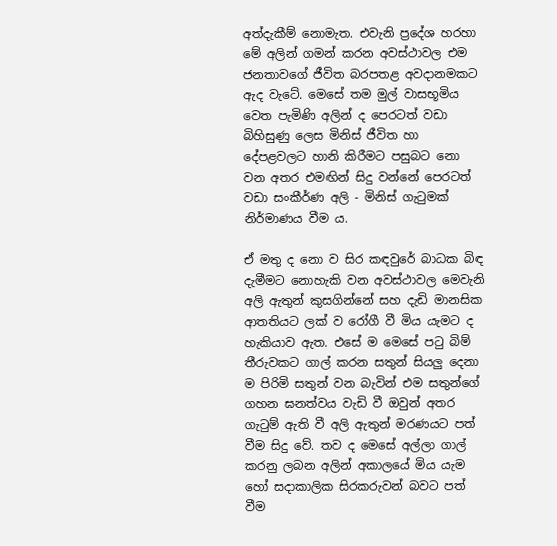අත්දැකීම් නොමැත. එවැනි ප්‍රදේශ හරහා මේ අලින් ගමන් කරන අවස්‌ථාවල එම ජනතාවගේ ජීවිත බරපතළ අවදානමකට ඇද වැටේ. මෙසේ තම මුල් වාසභූමිය වෙත පැමිණි අලින් ද පෙරටත් වඩා බිහිසුණු ලෙස මිනිස්‌ ජීවිත හා දේපළවලට හානි කිරීමට පසුබට නො වන අතර එමඟින් සිදු වන්නේ පෙරටත් වඩා සංකීර්ණ අලි - මිනිස්‌ ගැටුමක්‌ නිර්මාණය වීම ය.

ඒ මතු ද නො ව සිර කඳවුරේ බාධක බිඳ දැමීමට නොහැකි වන අවස්‌ථාවල මෙවැනි අලි ඇතුන් කුසගින්නේ සහ දැඩි මානසික ආතතියට ලක්‌ ව රෝගී වී මිය යැමට ද හැකියාව ඇත. එසේ ම මෙසේ පටු බිම් තීරුවකට ගාල් කරන සතුන් සියලු දෙනා ම පිරිමි සතුන් වන බැවින් එම සතුන්ගේ ගහන ඝනත්වය වැඩි වී ඔවුන් අතර ගැටුම් ඇති වී අලි ඇතුන් මරණයට පත් වීම සිදු වේ. තව ද මෙසේ අල්ලා ගාල් කරනු ලබන අලින් අකාලයේ මිය යැම හෝ සදාකාලික සිරකරුවන් බවට පත් වීම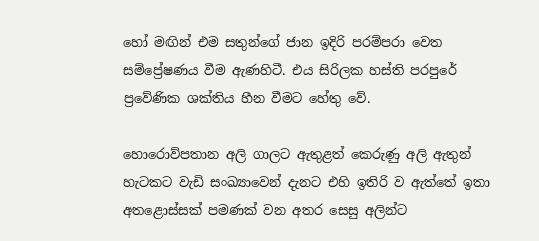හෝ මඟින් එම සතුන්ගේ ජාන ඉදිරි පරම්පරා වෙත සම්ප්‍රේෂණය වීම ඇණහිටී. එය සිරිලක හස්‌ති පරපුරේ ප්‍රවේණික ශක්‌තිය හීන වීමට හේතු වේ.

හොරොව්පතාන අලි ගාලට ඇතුළත් කෙරුණු අලි ඇතුන් හැටකට වැඩි සංඛ්‍යාවෙන් දැනට එහි ඉතිරි ව ඇත්තේ ඉතා අතළොස්‌සක්‌ පමණක්‌ වන අතර සෙසු අලින්ට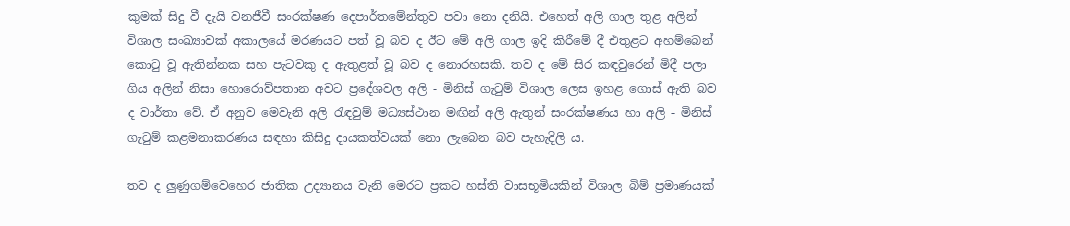කුමක්‌ සිදු වී දැයි වනජීවී සංරක්‌ෂණ දෙපාර්තමේන්තුව පවා නො දනියි. එහෙත් අලි ගාල තුළ අලින් විශාල සංඛ්‍යාවක්‌ අකාලයේ මරණයට පත් වූ බව ද ඊට මේ අලි ගාල ඉදි කිරීමේ දී එතුළට අහම්බෙන් කොටු වූ ඇතින්නක සහ පැටවකු ද ඇතුළත් වූ බව ද නොරහසකි. තව ද මේ සිර කඳවුරෙන් මිදී පලා ගිය අලින් නිසා හොරොව්පතාන අවට ප්‍රදේශවල අලි - මිනිස්‌ ගැටුම් විශාල ලෙස ඉහළ ගොස්‌ ඇති බව ද වාර්තා වේ. ඒ අනුව මෙවැනි අලි රැඳවුම් මධ්‍යස්‌ථාන මඟින් අලි ඇතුන් සංරක්‌ෂණය හා අලි - මිනිස්‌ ගැටුම් කළමනාකරණය සඳහා කිසිදු දායකත්වයක්‌ නො ලැබෙන බව පැහැදිලි ය.

තව ද ලුණුගම්වෙහෙර ජාතික උද්‍යානය වැනි මෙරට ප්‍රකට හස්‌ති වාසභූමියකින් විශාල බිම් ප්‍රමාණයක්‌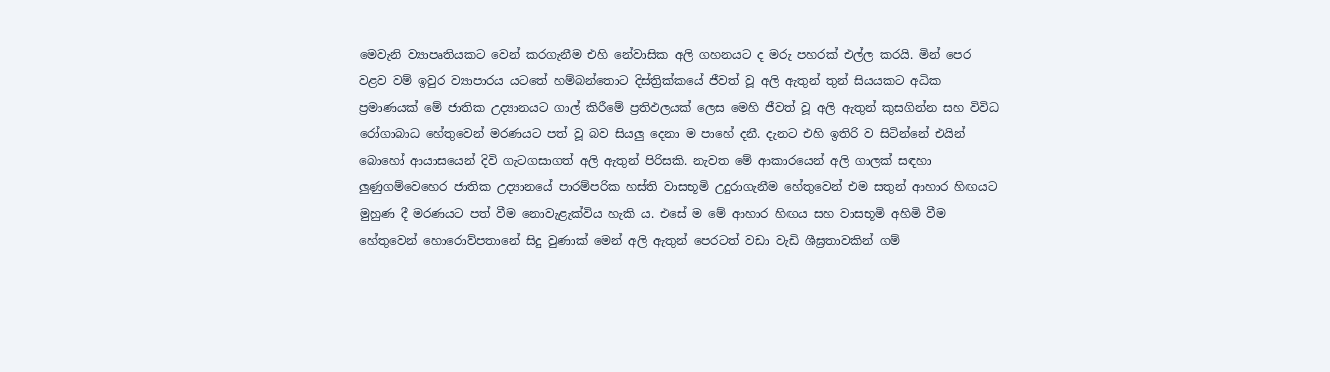මෙවැනි ව්‍යාපෘතියකට වෙන් කරගැනීම එහි නේවාසික අලි ගහනයට ද මරු පහරක්‌ එල්ල කරයි. මින් පෙර වළව වම් ඉවුර ව්‍යාපාරය යටතේ හම්බන්තොට දිස්‌ත්‍රික්‌කයේ ජීවත් වූ අලි ඇතුන් තුන් සියයකට අධික ප්‍රමාණයක්‌ මේ ජාතික උද්‍යානයට ගාල් කිරීමේ ප්‍රතිඵලයක්‌ ලෙස මෙහි ජීවත් වූ අලි ඇතුන් කුසගින්න සහ විවිධ රෝගාබාධ හේතුවෙන් මරණයට පත් වූ බව සියලු දෙනා ම පාහේ දනී. දැනට එහි ඉතිරි ව සිටින්නේ එයින් බොහෝ ආයාසයෙන් දිවි ගැටගසාගත් අලි ඇතුන් පිරිසකි. නැවත මේ ආකාරයෙන් අලි ගාලක්‌ සඳහා ලුණුගම්වෙහෙර ජාතික උද්‍යානයේ පාරම්පරික හස්‌ති වාසභූමි උදුරාගැනීම හේතුවෙන් එම සතුන් ආහාර හිඟයට මුහුණ දී මරණයට පත් වීම නොවැළැක්‌විය හැකි ය. එසේ ම මේ ආහාර හිඟය සහ වාසභූමි අහිමි වීම හේතුවෙන් හොරොව්පතානේ සිදු වුණාක්‌ මෙන් අලි ඇතුන් පෙරටත් වඩා වැඩි ශීඝ්‍රතාවකින් ගම්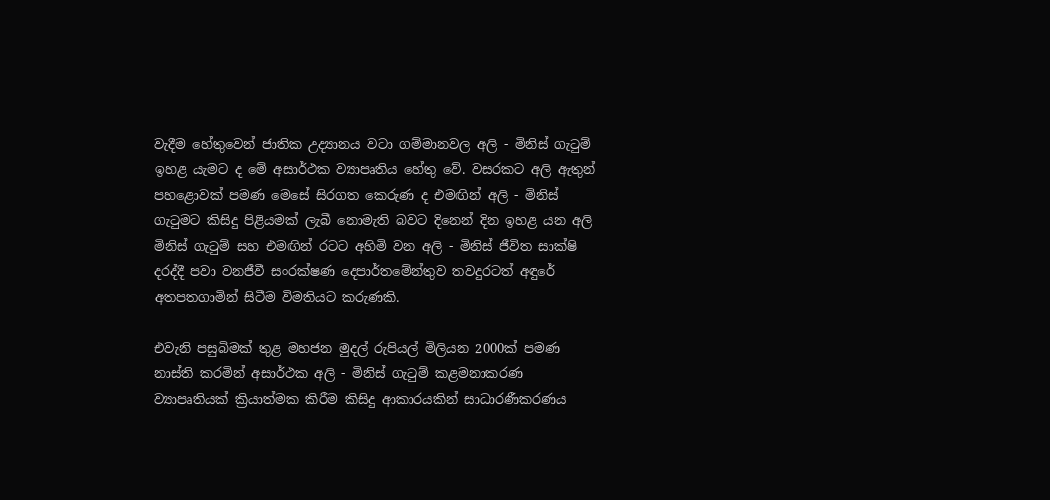වැදීම හේතුවෙන් ජාතික උද්‍යානය වටා ගම්මානවල අලි - මිනිස්‌ ගැටුම් ඉහළ යැමට ද මේ අසාර්ථක ව්‍යාපෘතිය හේතු වේ. වසරකට අලි ඇතුන් පහළොවක්‌ පමණ මෙසේ සිරගත කෙරුණ ද එමඟින් අලි - මිනිස්‌ ගැටුමට කිසිදු පිළියමක්‌ ලැබී නොමැති බවට දිනෙන් දින ඉහළ යන අලි මිනිස්‌ ගැටුම් සහ එමඟින් රටට අහිමි වන අලි - මිනිස්‌ ජීවිත සාක්‌ෂි දරද්දී පවා වනජීවී සංරක්‌ෂණ දෙපාර්තමේන්තුව තවදුරටත් අඳුරේ අතපතගාමින් සිටීම විමතියට කරුණකි.

එවැනි පසුබිමක්‌ තුළ මහජන මුදල් රුපියල් මිලියන 2000ක්‌ පමණ නාස්‌ති කරමින් අසාර්ථක අලි - මිනිස්‌ ගැටුම් කළමනාකරණ ව්‍යාපෘතියක්‌ ක්‍රියාත්මක කිරීම කිසිදු ආකාරයකින් සාධාරණීකරණය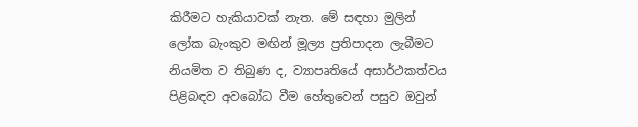කිරීමට හැකියාවක්‌ නැත. මේ සඳහා මුලින් ලෝක බැංකුව මඟින් මූල්‍ය ප්‍රතිපාදන ලැබීමට නියමිත ව තිබුණ ද, ව්‍යාපෘතියේ අසාර්ථකත්වය පිළිබඳව අවබෝධ වීම හේතුවෙන් පසුව ඔවුන්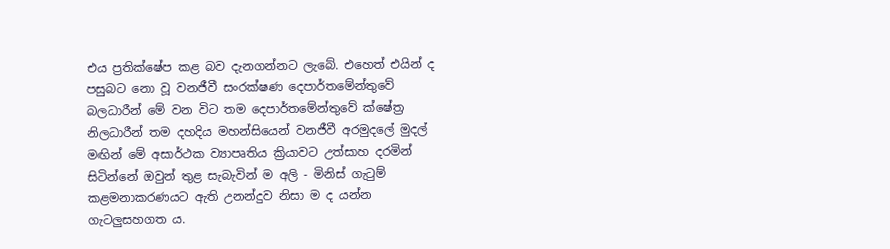එය ප්‍රතික්‌ෂේප කළ බව දැනගන්නට ලැබේ. එහෙත් එයින් ද පසුබට නො වූ වනජීවී සංරක්‌ෂණ දෙපාර්තමේන්තුවේ බලධාරීන් මේ වන විට තම දෙපාර්තමේන්තුවේ ක්‌ෂේත්‍ර නිලධාරීන් තම දහදිය මහන්සියෙන් වනජීවී අරමුදලේ මුදල් මඟින් මේ අසාර්ථක ව්‍යාපෘතිය ක්‍රියාවට උත්සාහ දරමින් සිටින්නේ ඔවුන් තුළ සැබැවින් ම අලි - මිනිස්‌ ගැටුම් කළමනාකරණයට ඇති උනන්දුව නිසා ම ද යන්න ගැටලුසහගත ය.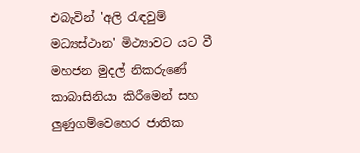එබැවින් 'අලි රැඳවුම් මධ්‍යස්‌ථාන' මිථ්‍යාවට යට වී මහජන මුදල් නිකරුණේ කාබාසිනියා කිරීමෙන් සහ ලුණුගම්වෙහෙර ජාතික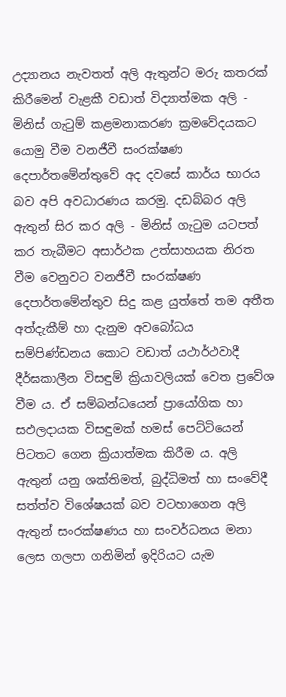උද්‍යානය නැවතත් අලි ඇතුන්ට මරු කතරක්‌ කිරීමෙන් වැළකී වඩාත් විද්‍යාත්මක අලි - මිනිස්‌ ගැටුම් කළමනාකරණ ක්‍රමවේදයකට යොමු වීම වනජීවී සංරක්‌ෂණ දෙපාර්තමේන්තුවේ අද දවසේ කාර්ය භාරය බව අපි අවධාරණය කරමු. දඩබ්බර අලි ඇතුන් සිර කර අලි - මිනිස්‌ ගැටුම යටපත් කර තැබීමට අසාර්ථක උත්සාහයක නිරත වීම වෙනුවට වනජීවී සංරක්‌ෂණ දෙපාර්තමේන්තුව සිදු කළ යුත්තේ තම අතීත අත්දැකීම් හා දැනුම අවබෝධය සම්පිණ්‌ඩනය කොට වඩාත් යථාර්ථවාදී දීර්ඝකාලීන විසඳුම් ක්‍රියාවලියක්‌ වෙත ප්‍රවේශ වීම ය. ඒ සම්බන්ධයෙන් ප්‍රායෝගික හා සඵලදායක විසඳුමක්‌ හමස්‌ පෙට්‌ටියෙන් පිටතට ගෙන ක්‍රියාත්මක කිරීම ය. අලි ඇතුන් යනු ශක්‌තිමත්, බුද්ධිමත් හා සංවේදී සත්ත්ව විශේෂයක්‌ බව වටහාගෙන අලි ඇතුන් සංරක්‌ෂණය හා සංවර්ධනය මනා ලෙස ගලපා ගනිමින් ඉදිරියට යැම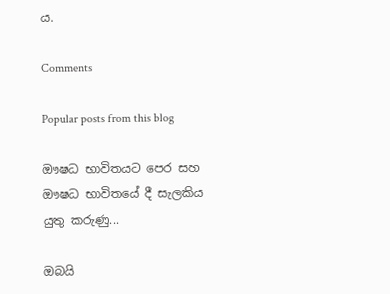ය.

Comments

Popular posts from this blog

ඖෂධ භාවිතයට පෙර සහ ඖෂධ භාවිතයේ දී සැලකිය යුතු කරුණු...

ඔබයි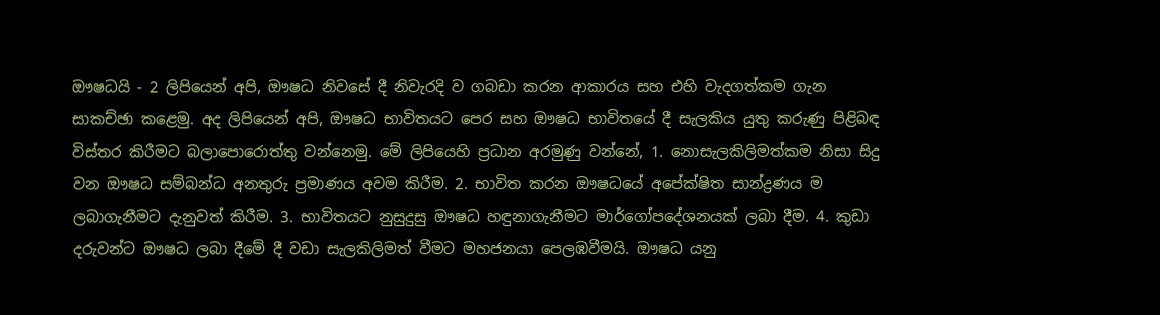ඖෂධයි - 2 ලිපියෙන් අපි, ඖෂධ නිවසේ දී නිවැරදි ව ගබඩා කරන ආකාරය සහ එහි වැදගත්කම ගැන සාකච්ඡා කළෙමු. අද ලිපියෙන් අපි, ඖෂධ භාවිතයට පෙර සහ ඖෂධ භාවිතයේ දී සැලකිය යුතු කරුණු පිළිබඳ විස්‌තර කිරීමට බලාපොරොත්තු වන්නෙමු. මේ ලිපියෙහි ප්‍රධාන අරමුණු වන්නේ, 1. නොසැලකිලිමත්කම නිසා සිදු වන ඖෂධ සම්බන්ධ අනතුරු ප්‍රමාණය අවම කිරීම. 2. භාවිත කරන ඖෂධයේ අපේක්ෂිත සාන්ද්‍රණය ම ලබාගැනීමට දැනුවත් කිරීම. 3. භාවිතයට නුසුදුසු ඖෂධ හඳුනාගැනීමට මාර්ගෝපදේශනයක්‌ ලබා දීම. 4. කුඩා දරුවන්ට ඖෂධ ලබා දීමේ දී වඩා සැලකිලිමත් වීමට මහජනයා පෙලඹවීමයි. ඖෂධ යනු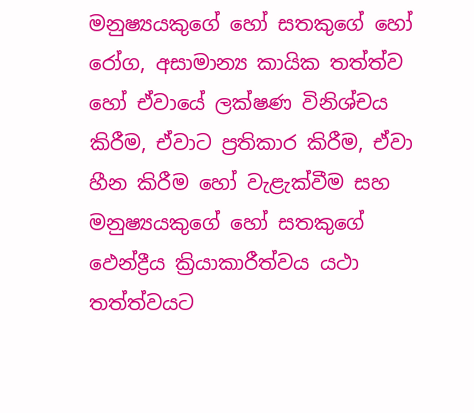මනුෂ්‍යයකුගේ හෝ සතකුගේ හෝ රෝග, අසාමාන්‍ය කායික තත්ත්ව හෝ ඒවායේ ලක්ෂණ විනිශ්චය කිරීම, ඒවාට ප්‍රතිකාර කිරීම, ඒවා හීන කිරීම හෝ වැළැක්‌වීම සහ මනුෂ්‍යයකුගේ හෝ සතකුගේ ඵෙන්ද්‍රීය ක්‍රියාකාරීත්වය යථා තත්ත්වයට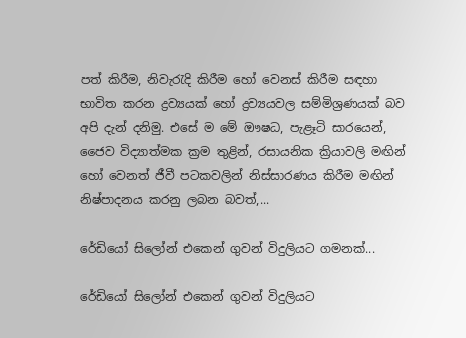පත් කිරීම, නිවැරැදි කිරීම හෝ වෙනස්‌ කිරීම සඳහා භාවිත කරන ද්‍රව්‍යයක්‌ හෝ ද්‍රව්‍යයවල සම්මිශ්‍රණයක්‌ බව අපි දැන් දනිමු. එසේ ම මේ ඖෂධ, පැළෑටි සාරයෙන්, ජෛව විද්‍යාත්මක ක්‍රම තුළින්, රසායනික ක්‍රියාවලි මඟින් හෝ වෙනත් ජීවී පටකවලින් නිස්‌සාරණය කිරීම මඟින් නිෂ්පාදනය කරනු ලබන බවත්,...

රේඩියෝ සිලෝන් එකෙන් ගුවන් විදුලියට ගමනක්...

රේඩියෝ සිලෝන් එකෙන් ගුවන් විදුලියට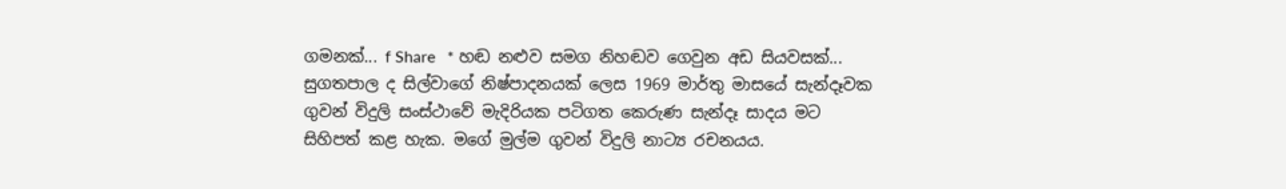ගමනක්... f Share   * හඬ නළුව සමග නිහඬව ගෙවුන අඩ සියවසක්...     සුගතපාල ද සිල්වාගේ නිෂ්පාදනයක් ලෙස 1969 මාර්තු මාසයේ සැන්දෑවක ගුවන් විදුලි සංස්ථාවේ මැදිරියක පටිගත කෙරුණ සැන්දෑ සාදය මට සිහිපත් කළ හැක. මගේ මුල්ම ගුවන් විදුලි නාට්‍ය රචනයය.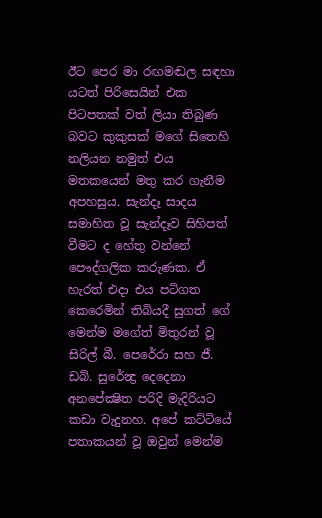ඊට පෙර මා රඟමඬල සඳහා යටත් පිරිසෙයින් එක පිටපතක් වත් ලියා තිබුණ බවට කුකුසක් මගේ සිතෙහි නලියන නමුත් එය මතකයෙන් මතු කර ගැනීම අපහසුය. සැන්දෑ සාදය සමාහිත වූ සැන්දෑව සිහිපත් වීමට ද හේතු වන්නේ පෞද්ගලික කරුණක. ඒ හැරත් එදා එය පටිගත කෙරෙමින් තිබියදී සුගත් ගේ මෙන්ම මගේත් මිතුරන් වූ සිරිල් බී. පෙරේරා සහ ජී. ඩබ්. සුරේන්‍ද්‍ර දෙදෙනා අනපේක්‍ෂිත පරිදි මැදිරියට කඩා වැදුනහ. අපේ කට්ටියේ පතාකයන් වූ ඔවුන් මෙන්ම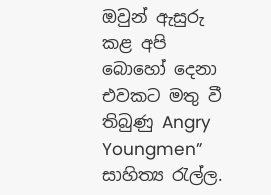ඔවුන් ඇසුරු කළ අපි බොහෝ දෙනා එවකට මතු වී තිබුණු Angry Youngmen” සාහිත්‍ය රැල්ල.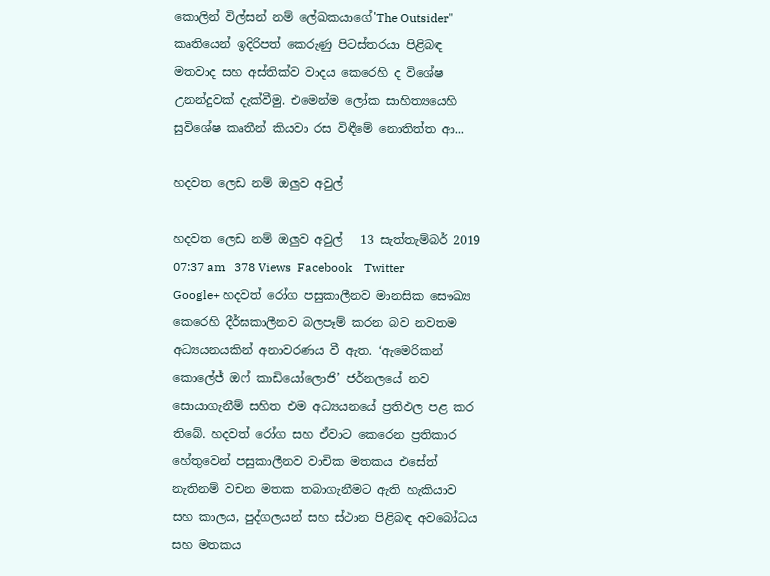කොලින් විල්සන් නම් ලේඛකයාගේ'The Outsider"  කෘතියෙන් ඉදිරිපත් කෙරුණු පිටස්තරයා පිළිබඳ මතවාද සහ අස්තික්ව වාදය කෙරෙහි ද විශේෂ උනන්දුවක් දැක්වීමු. එමෙන්ම ලෝක සාහිත්‍යයෙහි සුවිශේෂ කෘතීන් කියවා රස විඳීමේ නොතිත්ත ආ...

හදවත ලෙඩ නම් ඔලුව අවුල්

හදවත ලෙඩ නම් ඔලුව අවුල්   13 සැත්තැම්බර් 2019 07:37 am   378 Views  Facebook    Twitter    Google+ හදවත් රෝග පසුකාලීනව මානසික සෞඛ්‍ය කෙරෙහි දීර්ඝකාලීනව බලපෑම් කරන බව නවතම අධ්‍යයනයකින් අනාවරණය වී ඇත. ‘ඇමෙරිකන් කොලේජ් ඔෆ් කාඩියෝලොජි’ ජර්නලයේ නව සොයාගැනීම් සහිත එම අධ්‍යයනයේ ප්‍රතිඵල පළ කර තිබේ. හදවත් රෝග සහ ඒවාට කෙරෙන ප්‍රතිකාර හේතුවෙන් පසුකාලීනව වාචික මතකය එසේත් නැතිනම් වචන මතක තබාගැනීමට ඇති හැකියාව සහ කාලය, පුද්ගලයන් සහ ස්ථාන පිළිබඳ අවබෝධය සහ මතකය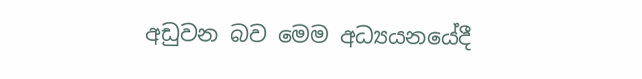අඩුවන බව මෙම අධ්‍යයනයේදී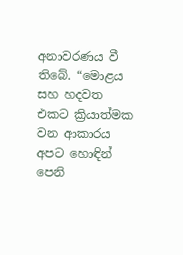අනාවරණය වී තිබේ. “මොළය සහ හදවත එකට ක්‍රියාත්මක වන ආකාරය අපට හොඳින් පෙනි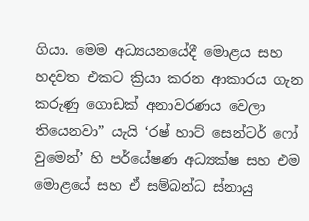ගියා. මෙම අධ්‍යයනයේදී මොළය සහ හදවත එකට ක්‍රියා කරන ආකාරය ගැන කරුණු ගොඩක් අනාවරණය වෙලා තියෙනවා” යැයි ‘රෂ් හාට් සෙන්ටර් ෆෝ වුමෙන්’ හි පර්යේෂණ අධ්‍යක්ෂ සහ එම මොළයේ සහ ඒ සම්බන්ධ ස්නායු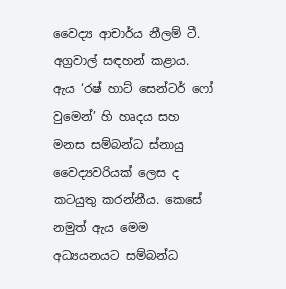වෛද්‍ය ආචාර්ය නීලම් ටී. අග්‍රවාල් සඳහන් කළාය. ඇය ‘රෂ් හාට් සෙන්ටර් ෆෝ වුමෙන්’ හි හෘදය සහ මනස සම්බන්ධ ස්නායු වෛද්‍යවරියක් ලෙස ද කටයුතු කරන්නීය. කෙසේ නමුත් ඇය මෙම අධ්‍යයනයට සම්බන්ධ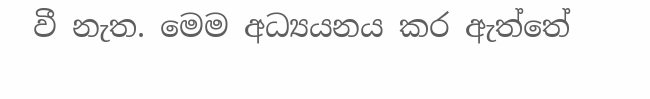වී නැත. මෙම අධ්‍යයනය කර ඇත්තේ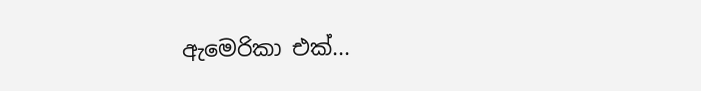ඇමෙරිකා එක්...